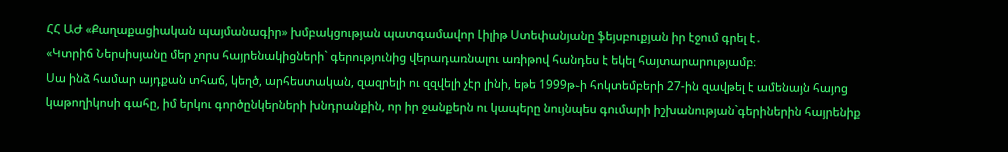ՀՀ ԱԺ «Քաղաքացիական պայմանագիր» խմբակցության պատգամավոր Լիլիթ Ստեփանյանը ֆեյսբուքյան իր էջում գրել է․
«Կտրիճ Ներսիսյանը մեր չորս հայրենակիցների` գերությունից վերադառնալու առիթով հանդես է եկել հայտարարությամբ։
Սա ինձ համար այդքան տհաճ, կեղծ, արհեստական, զազրելի ու զզվելի չէր լինի, եթե 1999թ֊ի հոկտեմբերի 27-ին զավթել է ամենայն հայոց կաթողիկոսի գահը, իմ երկու գործընկերների խնդրանքին, որ իր ջանքերն ու կապերը նույնպես գումարի իշխանության`գերիներին հայրենիք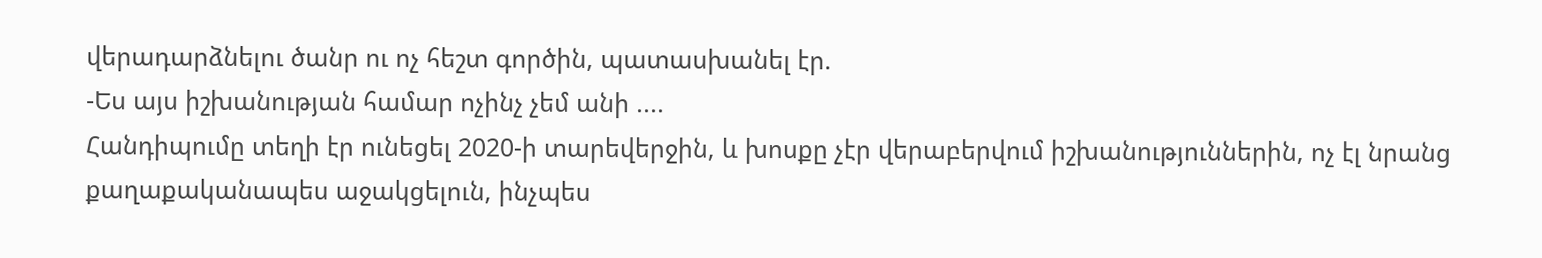վերադարձնելու ծանր ու ոչ հեշտ գործին, պատասխանել էր.
-Ես այս իշխանության համար ոչինչ չեմ անի ....
Հանդիպումը տեղի էր ունեցել 2020-ի տարեվերջին, և խոսքը չէր վերաբերվում իշխանություններին, ոչ էլ նրանց քաղաքականապես աջակցելուն, ինչպես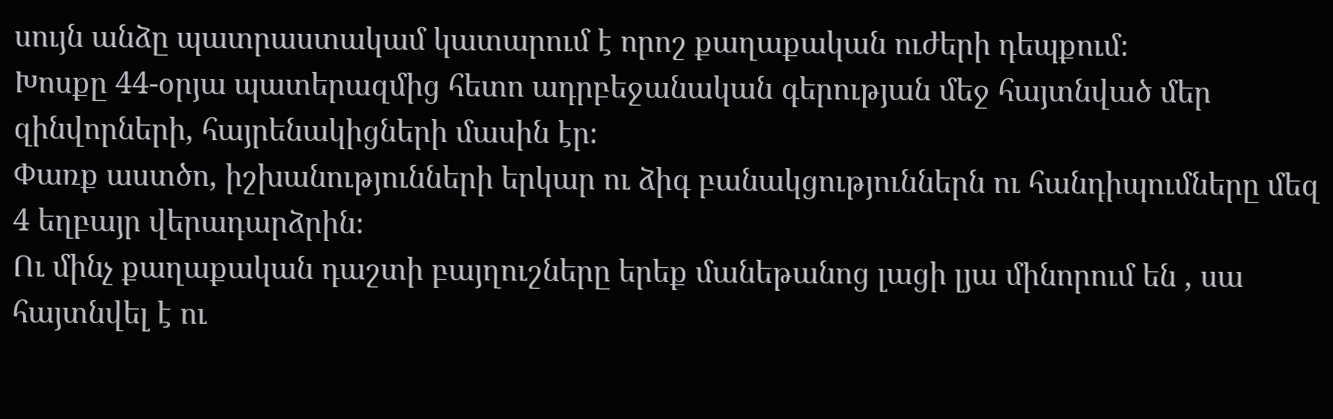սույն անձը պատրաստակամ կատարում է որոշ քաղաքական ուժերի դեպքում։
Խոսքը 44-օրյա պատերազմից հետո ադրբեջանական գերության մեջ հայտնված մեր զինվորների, հայրենակիցների մասին էր։
Փառք աստծո, իշխանությունների երկար ու ձիգ բանակցություններն ու հանդիպումները մեզ 4 եղբայր վերադարձրին։
Ու մինչ քաղաքական դաշտի բայղուշները երեք մանեթանոց լացի լյա մինորում են , սա հայտնվել է ու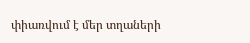փիառվում է մեր տղաների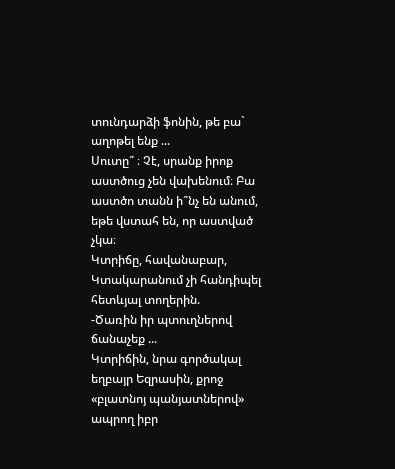տունդարձի ֆոնին, թե բա` աղոթել ենք ...
Սուտը՞ ։ Չէ, սրանք իրոք աստծուց չեն վախենում։ Բա աստծո տանն ի՞նչ են անում, եթե վստահ են, որ աստված չկա։
Կտրիճը, հավանաբար, Կտակարանում չի հանդիպել հետևյալ տողերին.
-Ծառին իր պտուղներով ճանաչեք ...
Կտրիճին, նրա գործակալ եղբայր Եզրասին, քրոջ «բլատնոյ պանյատներով» ապրող իբր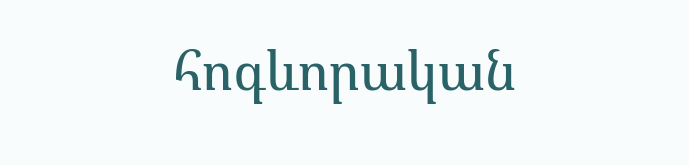հոգևորական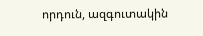որդուն, ազգուտակին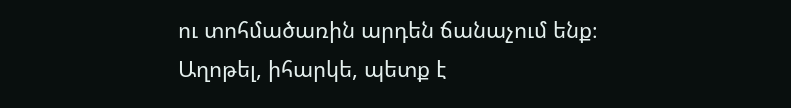ու տոհմածառին արդեն ճանաչում ենք։
Աղոթել, իհարկե, պետք է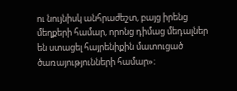ու նույնիսկ անհրաժեշտ, բայց իրենց մեղքերի համար, որոնց դիմաց մեդալներ են ստացել հայրենիքին մատուցած ծառայությունների համար»։